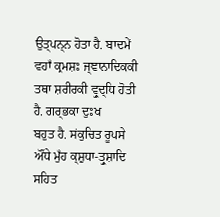ਉਤ੍ਪਨ੍ਨ ਹੋਤਾ ਹੈ. ਬਾਦਮੇਂ ਵਹਾਁ ਕ੍ਰਮਸ਼ਃ ਜ੍ਞਾਨਾਦਿਕਕੀ ਤਥਾ ਸ਼ਰੀਰਕੀ ਵ੍ਰੁਦ੍ਧਿ ਹੋਤੀ ਹੈ. ਗਰ੍ਭਕਾ ਦੁਃਖ
ਬਹੁਤ ਹੈ. ਸਂਕੁਚਿਤ ਰੂਪਸੇ ਔਂਧੇ ਮੁਁਹ ਕ੍ਸ਼ੁਧਾ-ਤ੍ਰੁਸ਼ਾਦਿ ਸਹਿਤ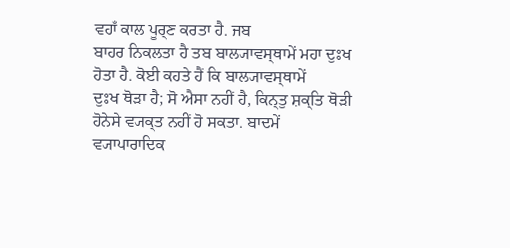ਵਹਾਁ ਕਾਲ ਪੂਰ੍ਣ ਕਰਤਾ ਹੈ. ਜਬ
ਬਾਹਰ ਨਿਕਲਤਾ ਹੈ ਤਬ ਬਾਲ੍ਯਾਵਸ੍ਥਾਮੇਂ ਮਹਾ ਦੁਃਖ ਹੋਤਾ ਹੈ. ਕੋਈ ਕਹਤੇ ਹੈਂ ਕਿ ਬਾਲ੍ਯਾਵਸ੍ਥਾਮੇਂ
ਦੁਃਖ ਥੋੜਾ ਹੈ; ਸੋ ਐਸਾ ਨਹੀਂ ਹੈ, ਕਿਨ੍ਤੁ ਸ਼ਕ੍ਤਿ ਥੋੜੀ ਹੋਨੇਸੇ ਵ੍ਯਕ੍ਤ ਨਹੀਂ ਹੋ ਸਕਤਾ. ਬਾਦਮੇਂ
ਵ੍ਯਾਪਾਰਾਦਿਕ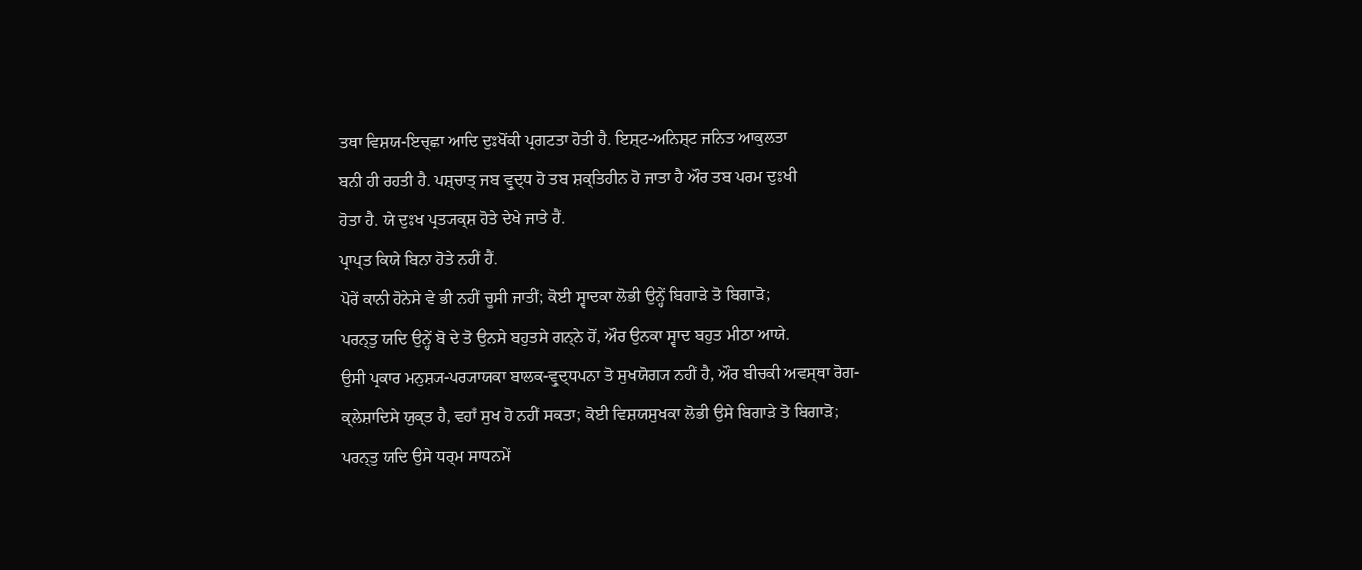ਤਥਾ ਵਿਸ਼ਯ-ਇਚ੍ਛਾ ਆਦਿ ਦੁਃਖੋਂਕੀ ਪ੍ਰਗਟਤਾ ਹੋਤੀ ਹੈ. ਇਸ਼੍ਟ-ਅਨਿਸ਼੍ਟ ਜਨਿਤ ਆਕੁਲਤਾ
ਬਨੀ ਹੀ ਰਹਤੀ ਹੈ. ਪਸ਼੍ਚਾਤ੍ ਜਬ ਵ੍ਰੁਦ੍ਧ ਹੋ ਤਬ ਸ਼ਕ੍ਤਿਹੀਨ ਹੋ ਜਾਤਾ ਹੈ ਔਰ ਤਬ ਪਰਮ ਦੁਃਖੀ
ਹੋਤਾ ਹੈ. ਯੇ ਦੁਃਖ ਪ੍ਰਤ੍ਯਕ੍ਸ਼ ਹੋਤੇ ਦੇਖੇ ਜਾਤੇ ਹੈਂ.
ਪ੍ਰਾਪ੍ਤ ਕਿਯੇ ਬਿਨਾ ਹੋਤੇ ਨਹੀਂ ਹੈਂ.
ਪੋਰੇਂ ਕਾਨੀ ਹੋਨੇਸੇ ਵੇ ਭੀ ਨਹੀਂ ਚੂਸੀ ਜਾਤੀਂ; ਕੋਈ ਸ੍ਵਾਦਕਾ ਲੋਭੀ ਉਨ੍ਹੇਂ ਬਿਗਾੜੇ ਤੋ ਬਿਗਾੜੋ;
ਪਰਨ੍ਤੁ ਯਦਿ ਉਨ੍ਹੇਂ ਬੋ ਦੇ ਤੋ ਉਨਸੇ ਬਹੁਤਸੇ ਗਨ੍ਨੇ ਹੋਂ, ਔਰ ਉਨਕਾ ਸ੍ਵਾਦ ਬਹੁਤ ਮੀਠਾ ਆਯੇ.
ਉਸੀ ਪ੍ਰਕਾਰ ਮਨੁਸ਼੍ਯ-ਪਰ੍ਯਾਯਕਾ ਬਾਲਕ-ਵ੍ਰੁਦ੍ਧਪਨਾ ਤੋ ਸੁਖਯੋਗ੍ਯ ਨਹੀਂ ਹੈ, ਔਰ ਬੀਚਕੀ ਅਵਸ੍ਥਾ ਰੋਗ-
ਕ੍ਲੇਸ਼ਾਦਿਸੇ ਯੁਕ੍ਤ ਹੈ, ਵਹਾਁ ਸੁਖ ਹੋ ਨਹੀਂ ਸਕਤਾ; ਕੋਈ ਵਿਸ਼ਯਸੁਖਕਾ ਲੋਭੀ ਉਸੇ ਬਿਗਾੜੇ ਤੋ ਬਿਗਾੜੋ;
ਪਰਨ੍ਤੁ ਯਦਿ ਉਸੇ ਧਰ੍ਮ ਸਾਧਨਮੇਂ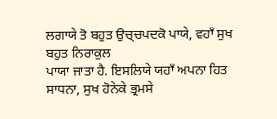ਲਗਾਯੇ ਤੋ ਬਹੁਤ ਉਚ੍ਚਪਦਕੋ ਪਾਯੇ, ਵਹਾਁ ਸੁਖ ਬਹੁਤ ਨਿਰਾਕੁਲ
ਪਾਯਾ ਜਾਤਾ ਹੈ. ਇਸਲਿਯੇ ਯਹਾਁ ਅਪਨਾ ਹਿਤ ਸਾਧਨਾ, ਸੁਖ ਹੋਨੇਕੇ ਭ੍ਰਮਸੇ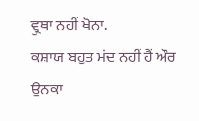ਵ੍ਰੁਥਾ ਨਹੀਂ ਖੋਨਾ.
ਕਸ਼ਾਯ ਬਹੁਤ ਮਂਦ ਨਹੀਂ ਹੈਂ ਔਰ ਉਨਕਾ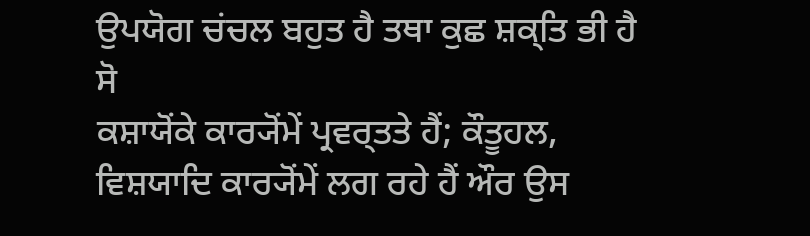ਉਪਯੋਗ ਚਂਚਲ ਬਹੁਤ ਹੈ ਤਥਾ ਕੁਛ ਸ਼ਕ੍ਤਿ ਭੀ ਹੈ ਸੋ
ਕਸ਼ਾਯੋਂਕੇ ਕਾਰ੍ਯੋਂਮੇਂ ਪ੍ਰਵਰ੍ਤਤੇ ਹੈਂ; ਕੌਤੂਹਲ, ਵਿਸ਼ਯਾਦਿ ਕਾਰ੍ਯੋਂਮੇਂ ਲਗ ਰਹੇ ਹੈਂ ਔਰ ਉਸ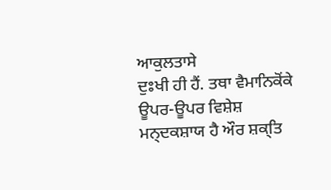ਆਕੁਲਤਾਸੇ
ਦੁਃਖੀ ਹੀ ਹੈਂ. ਤਥਾ ਵੈਮਾਨਿਕੋਂਕੇ ਊਪਰ-ਊਪਰ ਵਿਸ਼ੇਸ਼ ਮਨ੍ਦਕਸ਼ਾਯ ਹੈ ਔਰ ਸ਼ਕ੍ਤਿ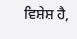ਵਿਸ਼ੇਸ਼ ਹੈ,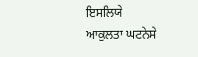ਇਸਲਿਯੇ
ਆਕੁਲਤਾ ਘਟਨੇਸੇ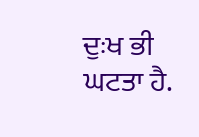ਦੁਃਖ ਭੀ ਘਟਤਾ ਹੈ.